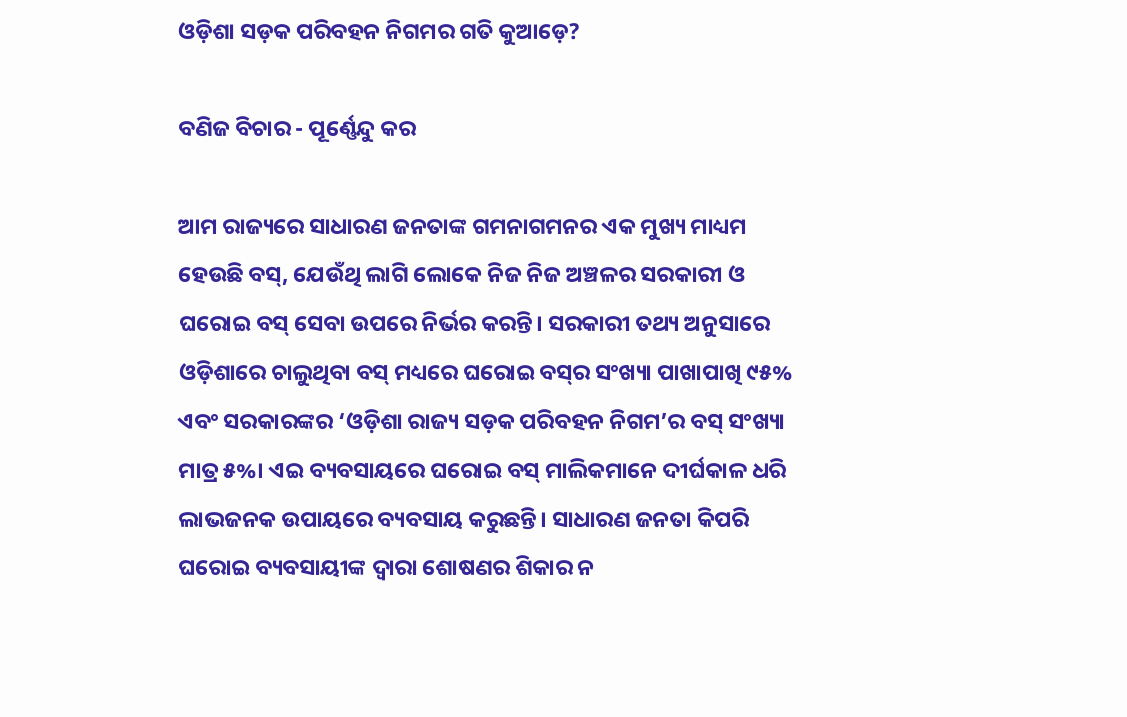ଓଡ଼ିଶା ସଡ଼କ ପରିବହନ ନିଗମର ଗତି କୁଆଡ଼େ?

ବଣିଜ ବିଚାର - ପୂର୍ଣ୍ଣେନ୍ଦୁ କର

ଆମ ରାଜ୍ୟରେ ସାଧାରଣ ଜନତାଙ୍କ ଗମନାଗମନର ଏକ ମୁଖ୍ୟ ମାଧ୍ୟମ ହେଉଛି ବସ୍‌, ଯେଉଁଥି ଲାଗି ଲୋକେ ନିଜ ନିଜ ଅଞ୍ଚଳର ସରକାରୀ ଓ ଘରୋଇ ବସ୍‌ ସେବା ଉପରେ ନିର୍ଭର କରନ୍ତି। ସରକାରୀ ତଥ୍ୟ ଅନୁସାରେ ଓଡ଼ିଶାରେ ଚାଲୁଥିବା ବସ୍‌ ମଧ୍ୟରେ ଘରୋଇ ବସ୍‌ର ସଂଖ୍ୟା ପାଖାପାଖି ୯୫% ଏବଂ ସରକାରଙ୍କର ‘ଓଡ଼ିଶା ରାଜ୍ୟ ସଡ଼କ ପରିବହନ ନିଗମ’ର ବସ୍‌ ସଂଖ୍ୟା ମାତ୍ର ୫%। ଏଇ ବ୍ୟବସାୟରେ ଘରୋଇ ବସ୍‌ ମାଲିକମାନେ ଦୀର୍ଘକାଳ ଧରି ଲାଭଜନକ ଉପାୟରେ ବ୍ୟବସାୟ କରୁଛନ୍ତି। ସାଧାରଣ ଜନତା କିପରି ଘରୋଇ ବ୍ୟବସାୟୀଙ୍କ ଦ୍ୱାରା ଶୋଷଣର ଶିକାର ନ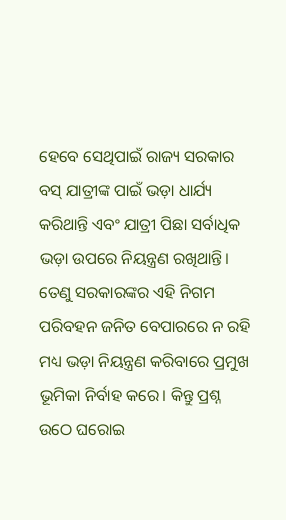ହେବେ ସେଥିପାଇଁ ରାଜ୍ୟ ସରକାର ବସ୍‌ ଯାତ୍ରୀଙ୍କ ପାଇଁ ଭଡ଼ା ଧାର୍ଯ୍ୟ କରିଥାନ୍ତି ଏବଂ ଯାତ୍ରୀ ପିଛା ସର୍ବାଧିକ ଭଡ଼ା ଉପରେ ନିୟନ୍ତ୍ରଣ ରଖିଥାନ୍ତି। ତେଣୁ ସରକାରଙ୍କର ଏହି ନିଗମ ପରିବହନ ଜନିତ ବେପାରରେ ନ ରହି ମଧ୍ୟ ଭଡ଼ା ନିୟନ୍ତ୍ରଣ କରିବାରେ ପ୍ରମୁଖ ଭୂମିକା ନିର୍ବାହ କରେ। କିନ୍ତୁ ପ୍ରଶ୍ନ ଉଠେ ଘରୋଇ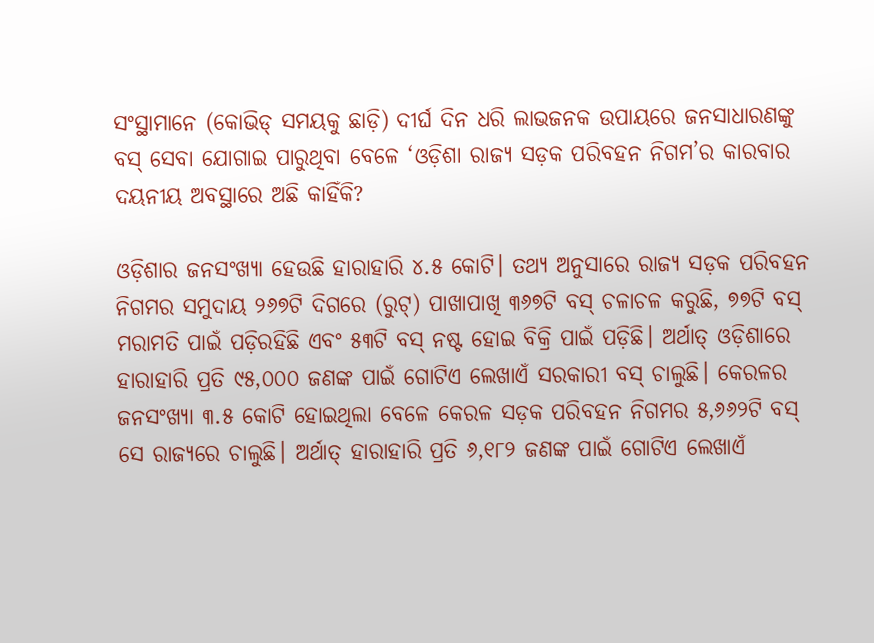ସଂସ୍ଥାମାନେ (କୋଭିଡ୍‌ ସମୟକୁ ଛାଡ଼ି) ଦୀର୍ଘ ଦିନ ଧରି ଲାଭଜନକ ଉପାୟରେ ଜନସାଧାରଣଙ୍କୁ ବସ୍‌ ସେବା ଯୋଗାଇ ପାରୁଥିବା ବେଳେ ‘ଓଡ଼ିଶା ରାଜ୍ୟ ସଡ଼କ ପରିବହନ ନିଗମ’ର କାରବାର ଦୟନୀୟ ଅବସ୍ଥାରେ ଅଛି କାହିଁକି?

ଓଡ଼ିଶାର ଜନସଂଖ୍ୟା ହେଉଛି ହାରାହାରି ୪.୫ କୋଟି। ତଥ୍ୟ ଅନୁସାରେ ରାଜ୍ୟ ସଡ଼କ ପରିବହନ ନିଗମର ସମୁଦାୟ ୨୬୭ଟି ଦିଗରେ (ରୁଟ୍‌) ପାଖାପାଖି ୩୬୭ଟି ବସ୍‌ ଚଳାଚଳ କରୁଛି, ୭୭ଟି ବସ୍‌ ମରାମତି ପାଇଁ ପଡ଼ିରହିଛି ଏବଂ ୫୩ଟି ବସ୍‌ ନଷ୍ଟ ହୋଇ ବିକ୍ରି ପାଇଁ ପଡ଼ିଛି। ଅର୍ଥାତ୍‌ ଓଡ଼ିଶାରେ ହାରାହାରି ପ୍ରତି ୯୫,୦୦୦ ଜଣଙ୍କ ପାଇଁ ଗୋଟିଏ ଲେଖାଏଁ ସରକାରୀ ବସ୍‌ ଚାଲୁଛି। କେରଳର ଜନସଂଖ୍ୟା ୩.୫ କୋଟି ହୋଇଥିଲା ବେଳେ କେରଳ ସଡ଼କ ପରିବହନ ନିଗମର ୫,୬୬୨ଟି ବସ୍‌ ସେ ରାଜ୍ୟରେ ଚାଲୁଛି। ଅର୍ଥାତ୍‌ ହାରାହାରି ପ୍ରତି ୬,୧୮୨ ଜଣଙ୍କ ପାଇଁ ଗୋଟିଏ ଲେଖାଏଁ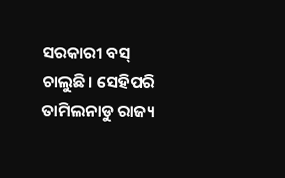ସରକାରୀ ବସ୍‌ ଚାଲୁଛି। ସେହିପରି ତାମିଲନାଡୁ ରାଜ୍ୟ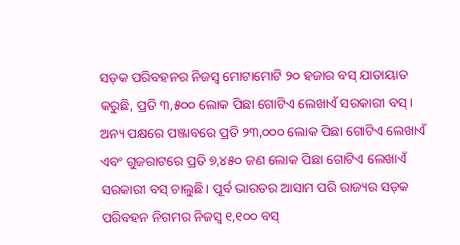ସଡ଼କ ପରିବହନର ନିଜସ୍ୱ ମୋଟାମୋଟି ୨୦ ହଜାର ବସ୍‌ ଯାତାୟାତ କରୁଛି, ପ୍ରତି ୩,୫୦୦ ଲୋକ ପିଛା ଗୋଟିଏ ଲେଖାଏଁ ସରକାରୀ ବସ୍‌। ଅନ୍ୟ ପକ୍ଷରେ ପଞ୍ଜାବରେ ପ୍ରତି ୨୩,୦୦୦ ଲୋକ ପିଛା ଗୋଟିଏ ଲେଖାଏଁ ଏବଂ ଗୁଜରାଟରେ ପ୍ରତି ୭,୪୫୦ ଜଣ ଲୋକ ପିଛା ଗୋଟିଏ ଲେଖାଏଁ ସରକାରୀ ବସ୍‌ ଚାଲୁଛି। ପୂର୍ବ ଭାରତର ଆସାମ ପରି ରାଜ୍ୟର ସଡ଼କ ପରିବହନ ନିଗମର ନିଜସ୍ୱ ୧,୧୦୦ ବସ୍‌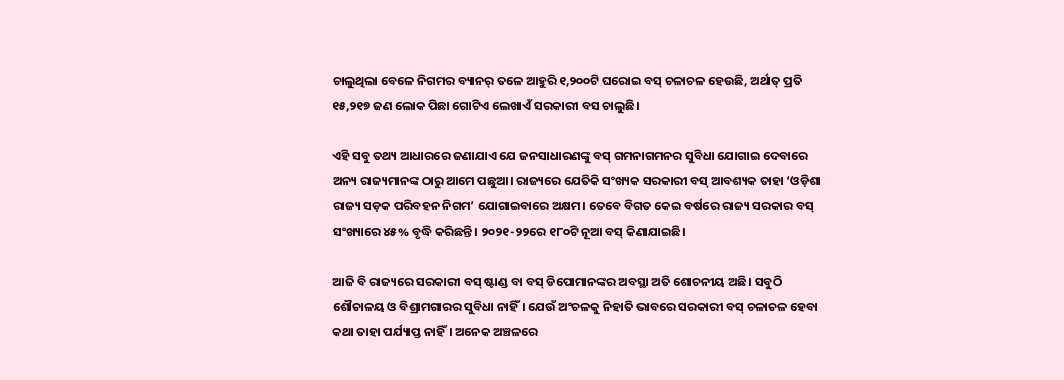ଚାଲୁଥିଲା ବେଳେ ନିଗମର ବ୍ୟାନର୍‌ ତଳେ ଆହୁରି ୧,୨୦୦ଟି ଘରୋଇ ବସ୍‌ ଚଳାଚଳ ହେଉଛି, ଅର୍ଥାତ୍ ପ୍ରତି ୧୫,୨୧୭ ଜଣ ଲୋକ ପିଛା ଗୋଟିଏ ଲେଖାଏଁ ସରକାରୀ ବସ ଚାଲୁଛି।

ଏହି ସବୁ ତଥ୍ୟ ଆଧାରରେ ଜଣାଯାଏ ଯେ ଜନସାଧାରଣଙ୍କୁ ବସ୍‌ ଗମନାଗମନର ସୁବିଧା ଯୋଗାଇ ଦେବାରେ ଅନ୍ୟ ରାଜ୍ୟମାନଙ୍କ ଠାରୁ ଆମେ ପଛୁଆ। ରାଜ୍ୟରେ ଯେତିକି ସଂଖ୍ୟକ ସରକାରୀ ବସ୍‌ ଆବଶ୍ୟକ ତାହା ‘ଓଡ଼ିଶା ରାଜ୍ୟ ସଡ଼କ ପରିବହନ ନିଗମ’ ଯୋଗାଇବାରେ ଅକ୍ଷମ। ତେବେ ବିଗତ କେଇ ବର୍ଷରେ ରାଜ୍ୟ ସରକାର ବସ୍‌ ସଂଖ୍ୟାରେ ୪୫% ବୃଦ୍ଧି କରିଛନ୍ତି। ୨୦୨୧-୨୨ରେ ୧୮୦ଟି ନୂଆ ବସ୍‌ କିଣାଯାଇଛି।

ଆଜି ବି ରାଜ୍ୟରେ ସରକାରୀ ବସ୍‌ ଷ୍ଟାଣ୍ଡ ବା ବସ୍‌ ଡିପୋମାନଙ୍କର ଅବସ୍ଥା ଅତି ଶୋଚନୀୟ ଅଛି। ସବୁଠି ଶୌଚାଳୟ ଓ ବିଶ୍ରାମଗାରର ସୁବିଧା ନାହିଁ। ଯେଉଁ ଅଂଚଳକୁ ନିହାତି ଭାବରେ ସରକାରୀ ବସ୍‌ ଚଳାଚଳ ହେବା କଥା ତାହା ପର୍ଯ୍ୟାପ୍ତ ନାହିଁ। ଅନେକ ଅଞ୍ଚଳରେ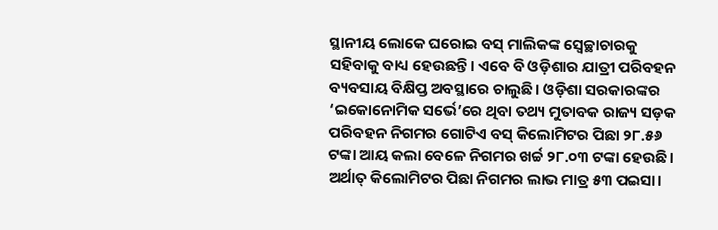ସ୍ଥାନୀୟ ଲୋକେ ଘରୋଇ ବସ୍‌ ମାଲିକଙ୍କ ସ୍ବେଚ୍ଛାଚାରକୁ ସହିବାକୁ ବାଧ୍ୟ ହେଉଛନ୍ତି। ଏବେ ବି ଓଡ଼ିଶାର ଯାତ୍ରୀ ପରିବହନ ବ୍ୟବସାୟ ବିକ୍ଷିପ୍ତ ଅବସ୍ଥାରେ ଚାଲୁଛି। ଓଡ଼ିଶା ସରକାରଙ୍କର ‘ଇକୋନୋମିକ ସର୍ଭେ’ରେ ଥିବା ତଥ୍ୟ ମୁତାବକ ରାଜ୍ୟ ସଡ଼କ ପରିବହନ ନିଗମର ଗୋଟିଏ ବସ୍‌ କିଲୋମିଟର ପିଛା ୨୮.୫୬ ଟଙ୍କା ଆୟ କଲା ବେଳେ ନିଗମର ଖର୍ଚ୍ଚ ୨୮.୦୩ ଟଙ୍କା ହେଉଛି। ଅର୍ଥାତ୍‌ କିଲୋମିଟର ପିଛା ନିଗମର ଲାଭ ମାତ୍ର ୫୩ ପଇସା।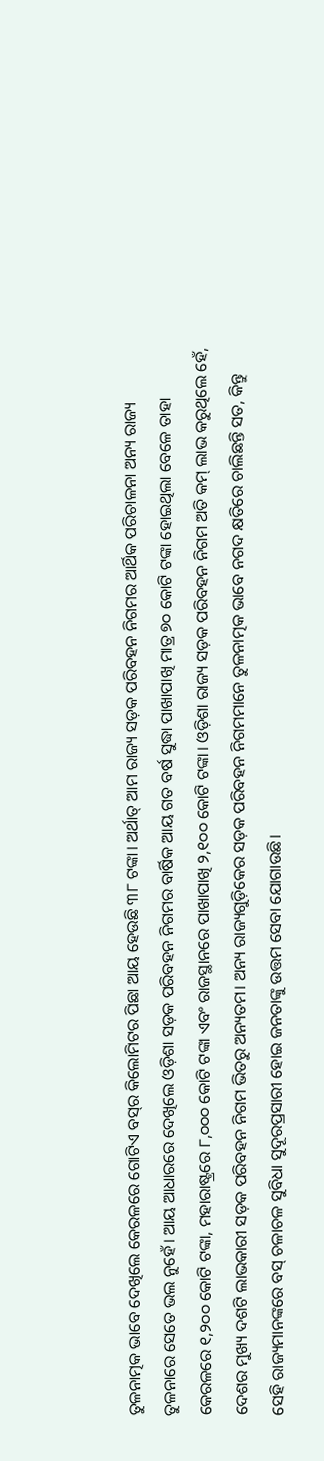ତୁଳନାତ୍ମକ ଭାବେ ଦେଖିଲେ କେରଳରେ ଗୋଟିଏ ବସ୍‌ର କିଲୋମିଟର ପିଛା ଆୟ ହେଉଛି ୩୮ ଟଙ୍କା। ଅର୍ଥାତ୍‌ ଆମ ରାଜ୍ୟ ସଡ଼କ ପରିବହନ ନିଗମର ଆର୍ଥିକ ପରିଚାଳନା ଅନ୍ୟ ରାଜ୍ୟ ତୁଳନାରେ ସେତେ ଭଲ ନୁହେଁ। ଆୟ ଆଧାରରେ ଦେଖିଲେ ଓଡ଼ିଶା ସଡ଼କ ପରିବହନ ନିଗମର ବାର୍ଷିକ ଆୟ ଗତ ବର୍ଷ ସୁଦ୍ଧା ପାଖାପାଖି ମାତ୍ର ୭୦ କୋଟି ଟଙ୍କା ହୋଇଥିଲା ବେଳେ ତାହା କେରଳରେ ୧,୨୦୦ କୋଟି ଟଙ୍କା, ମହାରାଷ୍ଟ୍ରରେ ୮,୦୦୦ କୋଟି ଟଙ୍କା ଏବଂ ରାଜସ୍ଥାନରେ ପାଖାପାଖି ୨,୧୦୦ କୋଟି ଟଙ୍କା। ଓଡ଼ିଶା ରାଜ୍ୟ ସଡ଼କ ପରିବହନ ନିଗମ ଅତି କମ୍ ଲାଭ କରୁଥିଲେ ହେଁ, ଦେଶର ମୁଖ୍ୟ ଦଶଟି ଲାଭକାରୀ ସଡ଼କ ପରିବହନ ନିଗମ ଭିତରୁ ଅନ୍ୟତମ। ଅନ୍ୟ ରାଜ୍ୟଗୁଡ଼ିକ‌େର ସଡ଼କ ପରିବହନ ନିଗମମାନେ ତୁଳନାତ୍ମକ ଭାବେ ନଗଦ କ୍ଷତିରେ ଚାଲିଛନ୍ତି ସତ, କିନ୍ତୁ ସେହି ରାଜ୍ୟମାନଙ୍କରେ ବସ୍‌ ଚଳାଚଳ ସୁବିଧା ସୁଦୂରପ୍ରସାରୀ ହୋଇ ଜନତାଙ୍କୁ ଉତ୍ତମ ସେବା ଯୋଗାଉଛି।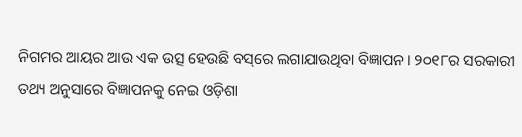ନିଗମର ଆୟର ଆଉ ଏକ ଉତ୍ସ ହେଉଛି ବସ୍‌ରେ ଲଗାଯାଉଥିବା ବିଜ୍ଞାପନ। ୨୦୧୮ର ସରକାରୀ ତଥ୍ୟ ଅନୁସାରେ ବିଜ୍ଞାପନକୁ ନେଇ ଓଡ଼ିଶା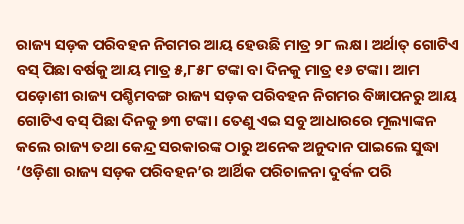ରାଜ୍ୟ ସଡ଼କ ପରିବହନ ନିଗମର ଆୟ ହେଉଛି ମାତ୍ର ୨୮ ଲକ୍ଷ। ଅର୍ଥାତ୍‌ ଗୋଟିଏ ବସ୍‌ ପିଛା ବର୍ଷକୁ ଆୟ ମାତ୍ର ୫,୮୫୮ ଟଙ୍କା ବା ଦିନକୁ ମାତ୍ର ୧୬ ଟଙ୍କା। ଆମ ପଡ଼ୋଶୀ ରାଜ୍ୟ ପଶ୍ଚିମବଙ୍ଗ ରାଜ୍ୟ ସଡ଼କ ପରିବହନ ନିଗମର ବିଜ୍ଞାପନରୁ ଆୟ ଗୋଟିଏ ବସ୍‌ ପିଛା ଦିନକୁ ୭୩ ଟଙ୍କା। ତେଣୁ ଏଇ ସବୁ ଆଧାରରେ ମୂଲ୍ୟାଙ୍କନ କଲେ ରାଜ୍ୟ ତଥା କେନ୍ଦ୍ର ସରକାରଙ୍କ ଠାରୁ ଅନେକ ଅନୁଦାନ ପାଇଲେ ସୁଦ୍ଧା ‘ଓଡ଼ିଶା ରାଜ୍ୟ ସଡ଼କ ପରିବହନ’ର ଆର୍ଥିକ ପରିଚାଳନା ଦୁର୍ବଳ ପରି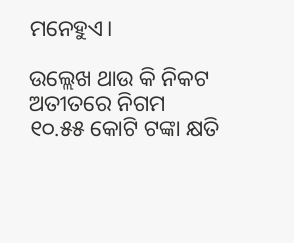ମନେହୁଏ।

ଉଲ୍ଲେଖ ଥାଉ କି ନିକଟ ଅତୀତରେ ନିଗମ ୧୦.୫୫ କୋଟି ଟଙ୍କା କ୍ଷତି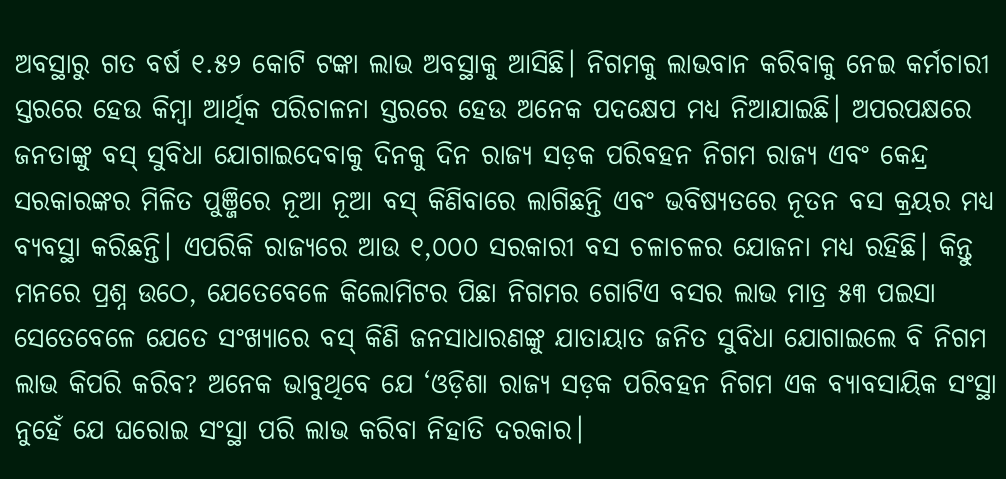ଅବସ୍ଥାରୁ ଗତ ବର୍ଷ ୧.୫୨ କୋଟି ଟଙ୍କା ଲାଭ ଅବସ୍ଥାକୁ ଆସିଛି। ନିଗମକୁ ଲାଭବାନ କରିବାକୁ ନେଇ କର୍ମଚାରୀ ସ୍ତରରେ ହେଉ କିମ୍ବା ଆର୍ଥିକ ପରିଚାଳନା ସ୍ତରରେ ହେଉ ଅନେକ ପଦକ୍ଷେପ ମଧ୍ୟ ନିଆଯାଇଛି। ଅପରପକ୍ଷରେ ଜନତାଙ୍କୁ ବସ୍‌ ସୁବିଧା ଯୋଗାଇଦେବାକୁ ଦିନକୁ ଦିନ ରାଜ୍ୟ ସଡ଼କ ପରିବହନ ନିଗମ ରାଜ୍ୟ ଏବଂ କେନ୍ଦ୍ର ସରକାରଙ୍କର ମିଳିତ ପୁଞ୍ଜିରେ ନୂଆ ନୂଆ ବସ୍‌ କିଣିବାରେ ଲାଗିଛନ୍ତି ଏବଂ ଭବିଷ୍ୟତରେ ନୂତନ ବସ କ୍ରୟର ମଧ୍ୟ ବ୍ୟବସ୍ଥା କରିଛନ୍ତି। ଏପରିକି ରାଜ୍ୟରେ ଆଉ ୧,୦୦୦ ସରକାରୀ ବସ ଚଳାଚଳର ଯୋଜନା ମଧ୍ୟ ରହିଛି। କିନ୍ତୁ ମନରେ ପ୍ରଶ୍ନ ଉଠେ, ଯେତେବେଳେ କିଲୋମିଟର ପିଛା ନିଗମର ଗୋଟିଏ ବସର ଲାଭ ମାତ୍ର ୫୩ ପଇସା ସେତେବେଳେ ଯେତେ ସଂଖ୍ୟାରେ ବସ୍‌ କିଣି ଜନସାଧାରଣଙ୍କୁ ଯାତାୟାତ ଜନିତ ସୁବିଧା ଯୋଗାଇଲେ ବି ନିଗମ ଲାଭ କିପରି କରିବ? ଅନେକ ଭାବୁଥିବେ ‌ଯେ ‘ଓଡ଼ିଶା ରାଜ୍ୟ ସଡ଼କ ପରିବହନ ନିଗମ ଏକ ବ୍ୟାବସାୟିକ ସଂସ୍ଥା ନୁହେଁ ଯେ ଘରୋଇ ସଂସ୍ଥା ପରି ଲାଭ କରିବା ନିହାତି ଦରକାର।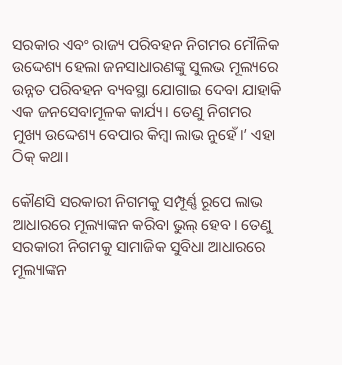ସରକାର ଏବଂ ରାଜ୍ୟ ପରିବହନ ନିଗମର ମୌଳିକ ଉଦ୍ଦେଶ୍ୟ ହେଲା ଜନସାଧାରଣଙ୍କୁ ସୁଲଭ ମୂଲ୍ୟରେ ଉନ୍ନତ ପରିବହନ ବ୍ୟବସ୍ଥା ଯୋଗାଇ ଦେବା ଯାହାକି ଏକ ଜନସେବାମୂଳକ କାର୍ଯ୍ୟ। ତେଣୁ ନିଗମର ମୁଖ୍ୟ ଉଦ୍ଦେଶ୍ୟ ବେପାର କିମ୍ବା ଲାଭ ନୁହେଁ।’ ଏହା ଠିକ୍ କଥା।

କୌଣସି ସରକାରୀ ନିଗମକୁ ସମ୍ପୂର୍ଣ୍ଣ ରୂପେ ଲାଭ ଆଧାରରେ ମୂଲ୍ୟାଙ୍କନ କରିବା ଭୁଲ୍‌ ହେବ। ତେଣୁ ସରକାରୀ ନିଗମକୁ ସାମାଜିକ ସୁବିଧା ଆଧାରରେ ମୂଲ୍ୟାଙ୍କନ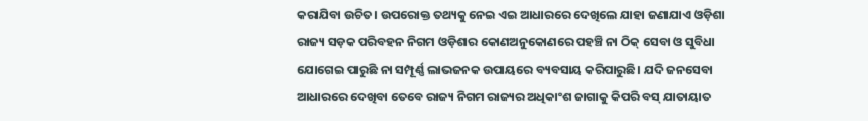କରାଯିବା ଉଚିତ। ଉପରୋକ୍ତ ତଥ୍ୟକୁ ନେଇ ଏଇ ଆଧାରରେ ଦେଖିଲେ ଯାହା ଜଣାଯାଏ ଓଡ଼ିଶା ରାଜ୍ୟ ସଡ଼କ ପରିବହନ ନିଗମ ଓଡ଼ିଶାର କୋଣଅନୁକୋଣରେ ପହଞ୍ଚି ନା ଠିକ୍‌ ସେବା ଓ ସୁବିଧା ଯୋଗେଇ ପାରୁଛି ନା ସମ୍ପୂର୍ଣ୍ଣ ଲାଭଜନକ ଉପାୟରେ ବ୍ୟବସାୟ କରିପାରୁଛି। ଯଦି ଜନସେବା ଆଧାରରେ ଦେଖିବା ତେବେ ରାଜ୍ୟ ନିଗମ ରାଜ୍ୟର ଅଧିକାଂଶ ଜାଗାକୁ କିପରି ବସ୍‌ ଯାତାୟାତ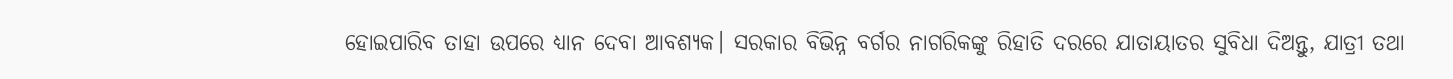ହୋଇପାରିବ ତାହା ଉପରେ ଧ୍ୟାନ ଦେବା ଆବଶ୍ୟକ। ସରକାର ବିଭିନ୍ନ ବର୍ଗର ନାଗରିକଙ୍କୁ ରିହାତି ଦରରେ ଯାତାୟାତର ସୁବିଧା ଦିଅନ୍ତୁ, ଯାତ୍ରୀ ତଥା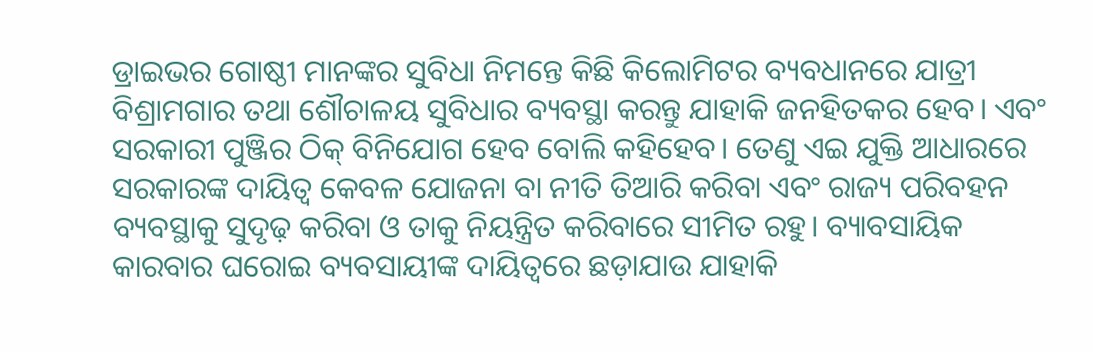ଡ୍ରାଇଭର ଗୋଷ୍ଠୀ ମାନଙ୍କର ସୁବିଧା ନିମନ୍ତେ କିଛି କିଲୋମିଟର ବ୍ୟବଧାନରେ ଯାତ୍ରୀ ବିଶ୍ରାମଗାର ତଥା ଶୌଚାଳୟ ସୁବିଧାର ବ୍ୟବସ୍ଥା କରନ୍ତୁ ଯାହାକି ଜନହିତକର ହେବ। ଏବଂ ସରକାରୀ ପୁଞ୍ଜିର ଠିକ୍‌ ବିନିଯୋଗ ହେବ ବୋଲି କହିହେବ। ତେଣୁ ଏଇ ଯୁକ୍ତି ଆଧାରରେ ସରକାରଙ୍କ ଦାୟିତ୍ୱ କେବଳ ଯୋଜନା ବା ନୀତି ତିଆରି କରିବା ଏବଂ ରାଜ୍ୟ ପରିବହନ ବ୍ୟବସ୍ଥାକୁ ସୁଦୃଢ଼ କରିବା ଓ ତାକୁ ନିୟନ୍ତ୍ରିତ କରିବାରେ ସୀମିତ ରହୁ। ବ୍ୟାବସାୟିକ କାରବାର ଘରୋଇ ବ୍ୟବସାୟୀଙ୍କ ଦାୟିତ୍ୱରେ ଛଡ଼ାଯାଉ ଯାହାକି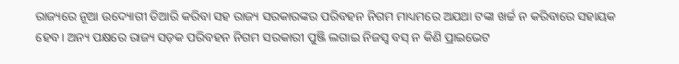ରାଜ୍ୟରେ ନୂଆ ଉଦ୍ୟୋଗୀ ତିଆରି କରିବା ସହ ରାଜ୍ୟ ସରକାରଙ୍କର ପରିବହନ ନିଗମ ମାଧ୍ୟମରେ ଅଯଥା ଟଙ୍କା ଖର୍ଚ୍ଚ ନ କରିବାରେ ସହାୟକ ହେବ। ଅନ୍ୟ ପକ୍ଷରେ ରାଜ୍ୟ ସଡ଼କ ପରିବହନ ନିଗମ ସରକାରୀ ପୁଞ୍ଜି ଲଗାଇ ନିଜସ୍ୱ ବସ୍‌ ନ କିଣି ପ୍ରାଇଭେଟ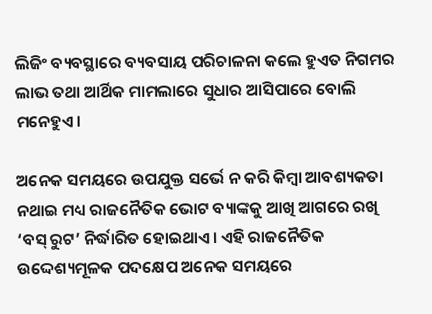ଲିଜିଂ ବ୍ୟବସ୍ଥାରେ ବ୍ୟବସାୟ ପରିଚାଳନା କଲେ ହୁଏତ ନିଗମର ଲାଭ ତଥା ଆର୍ଥିକ ମାମଲାରେ ସୁଧାର ଆସିପାରେ ବୋଲି ମନେହୁଏ।

ଅନେକ ସମୟରେ ଉପଯୁକ୍ତ ସର୍ଭେ ନ କରି କିମ୍ବା ଆବଶ୍ୟକତା ନଥାଇ ମଧ୍ୟ ରାଜନୈତିକ ଭୋଟ ବ୍ୟାଙ୍କକୁ ଆଖି ଆଗରେ ରଖି ‘ବସ୍‌ ରୁଟ’ ନିର୍ଦ୍ଧାରିତ ହୋଇଥାଏ। ଏହି ରାଜନୈତିକ ଉଦ୍ଦେଶ୍ୟମୂଳକ ପଦକ୍ଷେପ ଅନେକ ସମୟରେ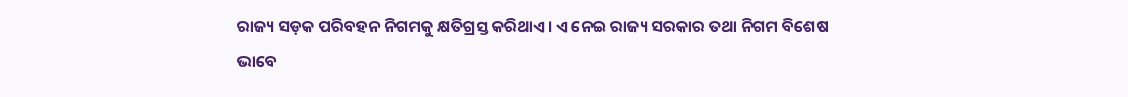ରାଜ୍ୟ ସଡ଼କ ପରିବହନ ନିଗମକୁ କ୍ଷତିଗ୍ରସ୍ତ କରିଥାଏ। ଏ ନେଇ ରାଜ୍ୟ ସରକାର ତଥା ନିଗମ ବିଶେଷ ଭାବେ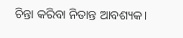ଚିନ୍ତା କରିବା ନିତାନ୍ତ ଆବଶ୍ୟକ।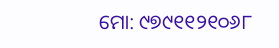ମୋ: ୯୭୯୧୧୨୧୦୬୮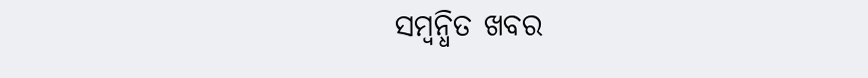ସମ୍ବନ୍ଧିତ ଖବର